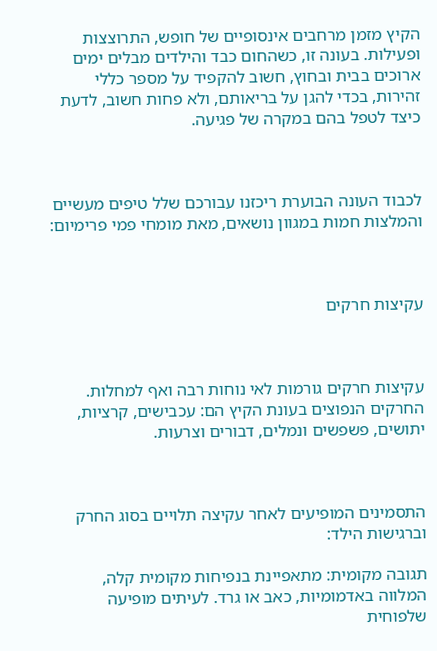הקיץ מזמן מרחבים אינסופיים של חופש, התרוצצות ופעילות. בעונה זו, כשהחום כבד והילדים מבלים ימים ארוכים בבית ובחוץ, חשוב להקפיד על מספר כללי זהירות, בכדי להגן על בריאותם, ולא פחות חשוב, לדעת כיצד לטפל בהם במקרה של פגיעה.



לכבוד העונה הבוערת ריכזנו עבורכם שלל טיפים מעשיים והמלצות חמות במגוון נושאים, מאת מומחי פמי פרימיום:



עקיצות חרקים



עקיצות חרקים גורמות לאי נוחות רבה ואף למחלות. החרקים הנפוצים בעונת הקיץ הם: עכבישים, קרציות, יתושים, פשפשים ונמלים, דבורים וצרעות.



התסמינים המופיעים לאחר עקיצה תלויים בסוג החרק וברגישות הילד:

תגובה מקומית: מתאפיינת בנפיחות מקומית קלה, המלווה באדמומיות, כאב או גרד. לעיתים מופיעה שלפוחית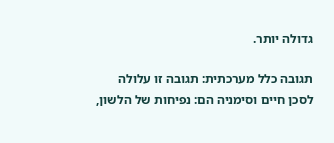גדולה יותר.

תגובה כלל מערכתית: תגובה זו עלולה לסכן חיים וסימניה הם: נפיחות של הלשון,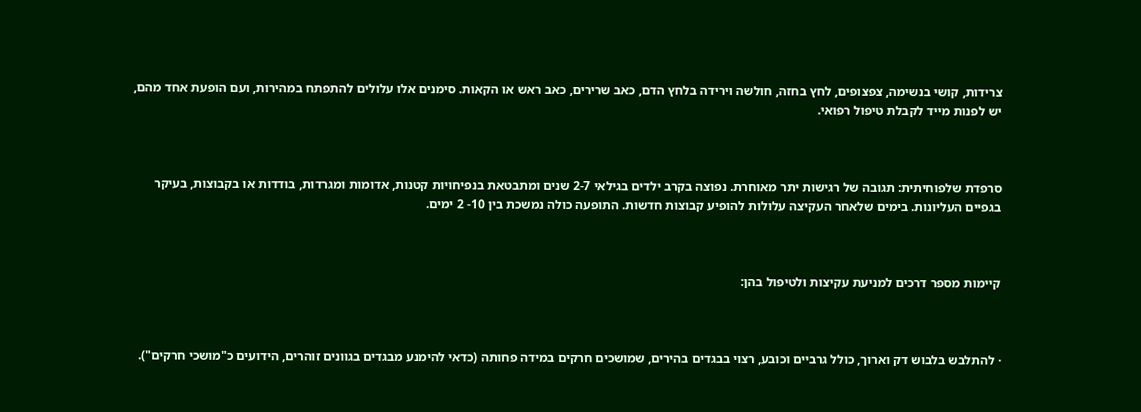צרידות, קושי בנשימה, צפצופים, לחץ בחזה, חולשה וירידה בלחץ הדם, כאב שרירים, כאב ראש או הקאות. סימנים אלו עלולים להתפתח במהירות, ועם הופעת אחד מהם, יש לפנות מייד לקבלת טיפול רפואי.



סרפדת שלפוחיתית: תגובה של רגישות יתר מאוחרת. נפוצה בקרב ילדים בגילאי 2-7 שנים ומתבטאת בנפיחויות קטנות, אדומות ומגרדות, בודדות או בקבוצות, בעיקר בגפיים העליונות. בימים שלאחר העקיצה עלולות להופיע קבוצות חדשות. התופעה כולה נמשכת בין 10- 2 ימים.



קיימות מספר דרכים למניעת עקיצות ולטיפול בהן:



· להתלבש בלבוש דק וארוך, כולל גרביים וכובע, רצוי בבגדים בהירים, שמושכים חרקים במידה פחותה (כדאי להימנע מבגדים בגוונים זוהרים, הידועים כ"מושכי חרקים").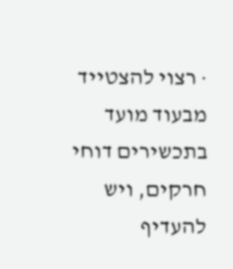· רצוי להצטייד מבעוד מועד בתכשירים דוחי חרקים, ויש להעדיף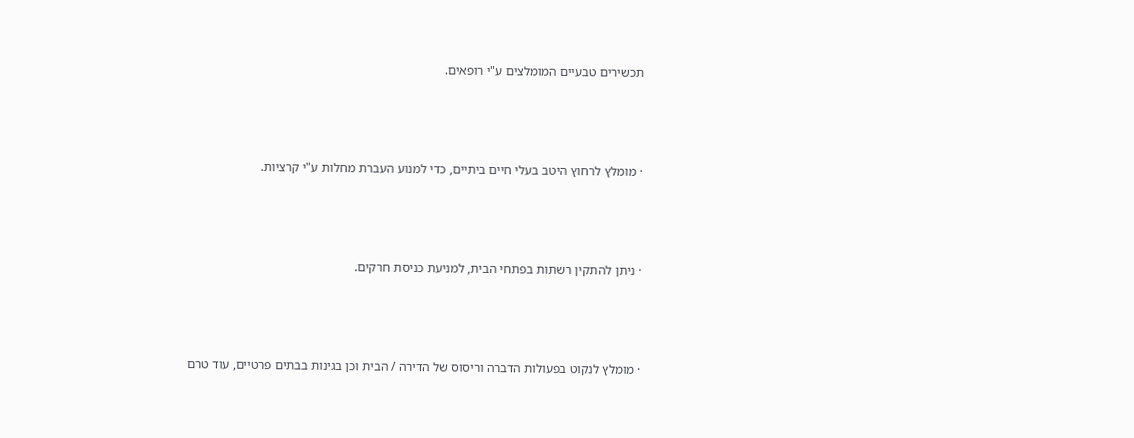תכשירים טבעיים המומלצים ע"י רופאים.



· מומלץ לרחוץ היטב בעלי חיים ביתיים, כדי למנוע העברת מחלות ע"י קרציות.



· ניתן להתקין רשתות בפתחי הבית, למניעת כניסת חרקים.



· מומלץ לנקוט בפעולות הדברה וריסוס של הדירה / הבית וכן בגינות בבתים פרטיים, עוד טרם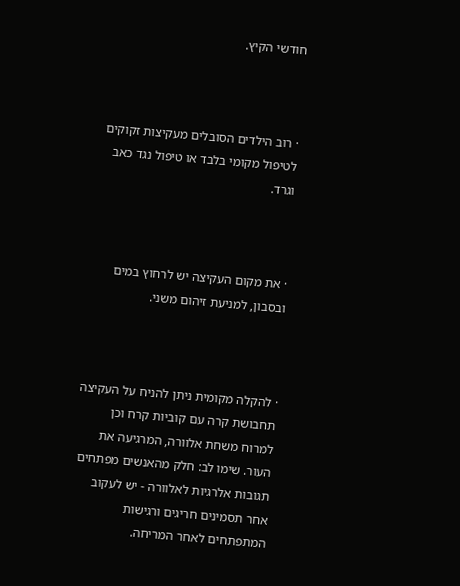חודשי הקיץ.



· רוב הילדים הסובלים מעקיצות זקוקים לטיפול מקומי בלבד או טיפול נגד כאב וגרד.



· את מקום העקיצה יש לרחוץ במים ובסבון, למניעת זיהום משני.



· להקלה מקומית ניתן להניח על העקיצה תחבושת קרה עם קוביות קרח וכן למרוח משחת אלוורה, המרגיעה את העור. שימו לב: חלק מהאנשים מפתחים תגובות אלרגיות לאלוורה - יש לעקוב אחר תסמינים חריגים ורגישות המתפתחים לאחר המריחה.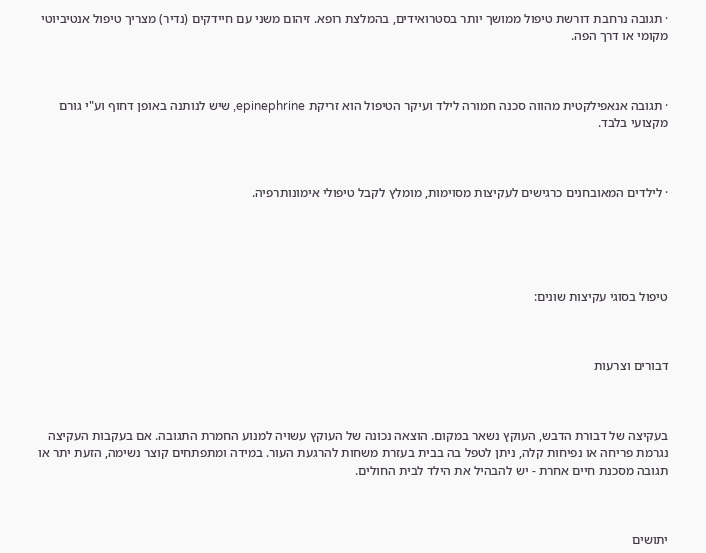· תגובה נרחבת דורשת טיפול ממושך יותר בסטרואידים, בהמלצת רופא. זיהום משני עם חיידקים (נדיר) מצריך טיפול אנטיביוטי מקומי או דרך הפה.



· תגובה אנאפילקטית מהווה סכנה חמורה לילד ועיקר הטיפול הוא זריקת epinephrine, שיש לנותנה באופן דחוף וע"י גורם מקצועי בלבד.



· לילדים המאובחנים כרגישים לעקיצות מסוימות, מומלץ לקבל טיפולי אימונותרפיה.





טיפול בסוגי עקיצות שונים:



דבורים וצרעות



בעקיצה של דבורת הדבש, העוקץ נשאר במקום. הוצאה נכונה של העוקץ עשויה למנוע החמרת התגובה. אם בעקבות העקיצה נגרמת פריחה או נפיחות קלה, ניתן לטפל בה בבית בעזרת משחות להרגעת העור. במידה ומתפתחים קוצר נשימה, הזעת יתר או תגובה מסכנת חיים אחרת - יש להבהיל את הילד לבית החולים.



יתושים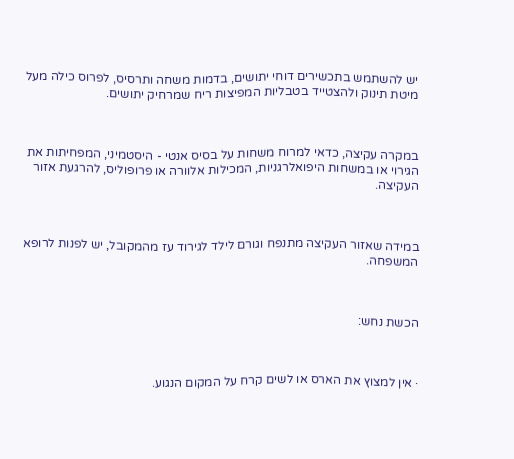יש להשתמש בתכשירים דוחי יתושים, בדמות משחה ותרסיס, לפרוס כילה מעל מיטת תינוק ולהצטייד בטבליות המפיצות ריח שמרחיק יתושים.



במקרה עקיצה, כדאי למרוח משחות על בסיס אנטי - היסטמיני, המפחיתות את הגירוי או במשחות היפואלרגניות, המכילות אלוורה או פרופוליס, להרגעת אזור העקיצה.



במידה שאזור העקיצה מתנפח וגורם לילד לגירוד עז מהמקובל, יש לפנות לרופא המשפחה.



הכשת נחש:



· אין למצוץ את הארס או לשים קרח על המקום הנגוע.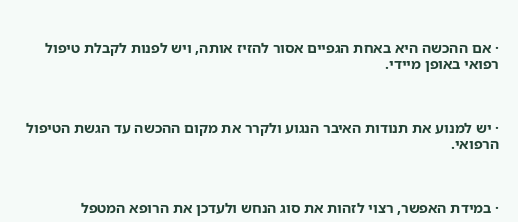· אם ההכשה היא באחת הגפיים אסור להזיז אותה, ויש לפנות לקבלת טיפול רפואי באופן מיידי.



· יש למנוע את תנודות האיבר הנגוע ולקרר את מקום ההכשה עד הגשת הטיפול הרפואי.



· במידת האפשר, רצוי לזהות את סוג הנחש ולעדכן את הרופא המטפל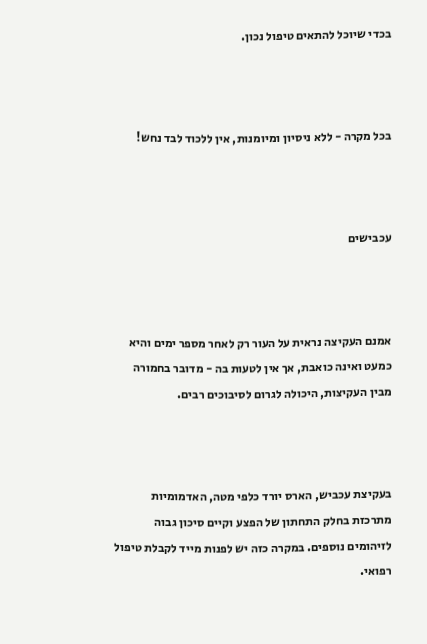בכדי שיוכל להתאים טיפול נכון.



בכל מקרה - ללא ניסיון ומיומנות, אין ללכוד לבד נחש!



עכבישים



אמנם העקיצה נראית על העור רק לאחר מספר ימים והיא כמעט ואינה כואבת, אך אין לטעות בה - מדובר בחמורה מבין העקיצות, היכולה לגרום לסיבוכים רבים.



בעקיצת עכביש, הארס יורד כלפי מטה, האדמומיות מתרכזת בחלק התחתון של הפצע וקיים סיכון גבוה לזיהומים נוספים. במקרה כזה יש לפנות מייד לקבלת טיפול רפואי.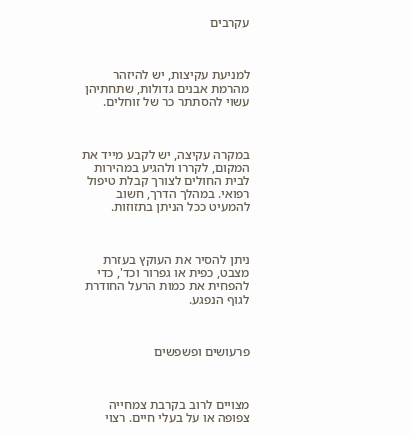עקרבים



למניעת עקיצות, יש להיזהר מהרמת אבנים גדולות, שתחתיהן עשוי להסתתר כר של זוחלים.



במקרה עקיצה, יש לקבע מייד את המקום, לקררו ולהגיע במהירות לבית החולים לצורך קבלת טיפול רפואי. במהלך הדרך, חשוב להמעיט ככל הניתן בתזוזות.



ניתן להסיר את העוקץ בעזרת מצבט, כפית או גפרור וכד', כדי להפחית את כמות הרעל החודרת לגוף הנפגע.



פרעושים ופשפשים



מצויים לרוב בקרבת צמחייה צפופה או על בעלי חיים. רצוי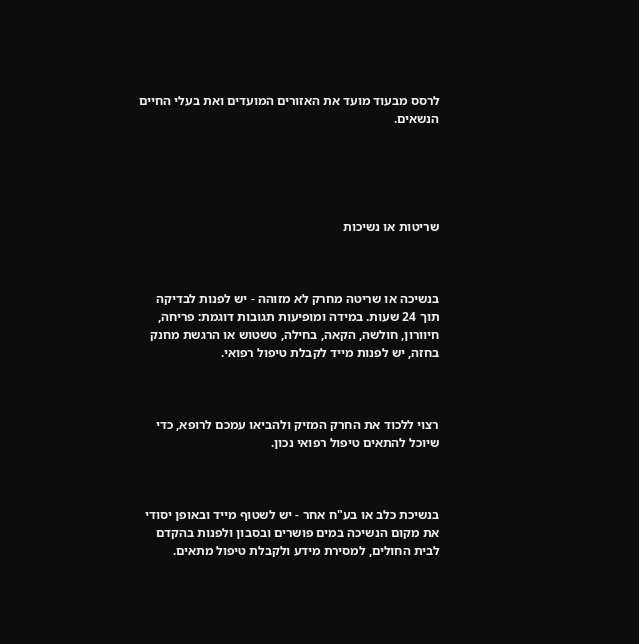לרסס מבעוד מועד את האזורים המועדים ואת בעלי החיים הנשאים.





שריטות או נשיכות



בנשיכה או שריטה מחרק לא מזוהה - יש לפנות לבדיקה תוך 24 שעות. במידה ומופיעות תגובות דוגמת: פריחה, חיוורון, חולשה, הקאה, בחילה, טשטוש או הרגשת מחנק בחזה, יש לפנות מייד לקבלת טיפול רפואי.



רצוי ללכוד את החרק המזיק ולהביאו עמכם לרופא, כדי שיוכל להתאים טיפול רפואי נכון.



בנשיכת כלב או בע"ח אחר - יש לשטוף מייד ובאופן יסודי את מקום הנשיכה במים פושרים ובסבון ולפנות בהקדם לבית החולים, למסירת מידע ולקבלת טיפול מתאים.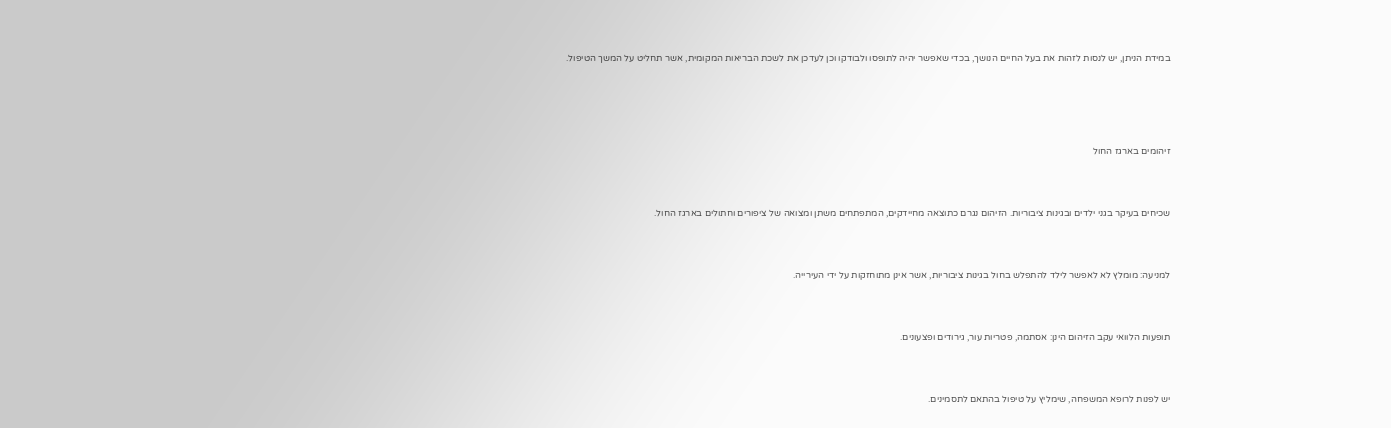במידת הניתן, יש לנסות לזהות את בעל החיים הנושך, בכדי שאפשר יהיה לתופסו ולבודקו וכן לעדכן את לשכת הבריאות המקומית, אשר תחליט על המשך הטיפול.





זיהומים בארגז החול



שכיחים בעיקר בגני ילדים ובגינות ציבוריות. הזיהום נגרם כתוצאה מחיידקים, המתפתחים משתן ומצואה של ציפורים וחתולים בארגז החול.



למניעה: מומלץ לא לאפשר לילד להתפלש בחול בגינות ציבוריות, אשר אינן מתוחזקות על ידי העירייה.



תופעות הלוואי עקב הזיהום הינן: אסתמה, פטריות עור, גירודים ופצעונים.



יש לפנות לרופא המשפחה, שימליץ על טיפול בהתאם לתסמינים.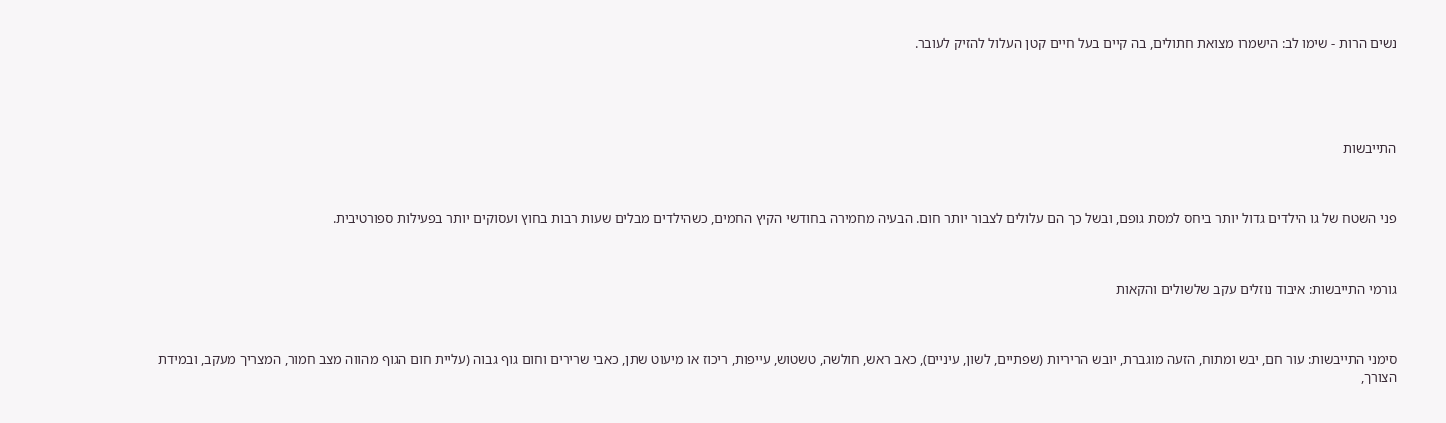נשים הרות - שימו לב: הישמרו מצואת חתולים, בה קיים בעל חיים קטן העלול להזיק לעובר.





התייבשות



פני השטח של גו הילדים גדול יותר ביחס למסת גופם, ובשל כך הם עלולים לצבור יותר חום. הבעיה מחמירה בחודשי הקיץ החמים, כשהילדים מבלים שעות רבות בחוץ ועסוקים יותר בפעילות ספורטיבית.



גורמי התייבשות: איבוד נוזלים עקב שלשולים והקאות



סימני התייבשות: עור חם, יבש ומתוח, הזעה מוגברת, יובש הריריות (שפתיים, לשון, עיניים), כאב ראש, חולשה, טשטוש, עייפות, ריכוז או מיעוט שתן, כאבי שרירים וחום גוף גבוה (עליית חום הגוף מהווה מצב חמור, המצריך מעקב, ובמידת הצורך,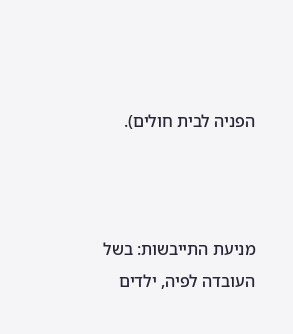הפניה לבית חולים).



מניעת התייבשות: בשל העובדה לפיה, ילדים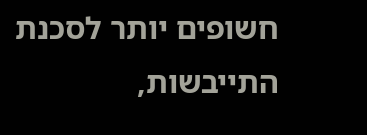חשופים יותר לסכנת התייבשות,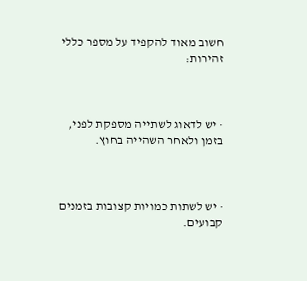חשוב מאוד להקפיד על מספר כללי זהירות:



· יש לדאוג לשתייה מספקת לפני, בזמן ולאחר השהייה בחוץ.



· יש לשתות כמויות קצובות בזמנים קבועים.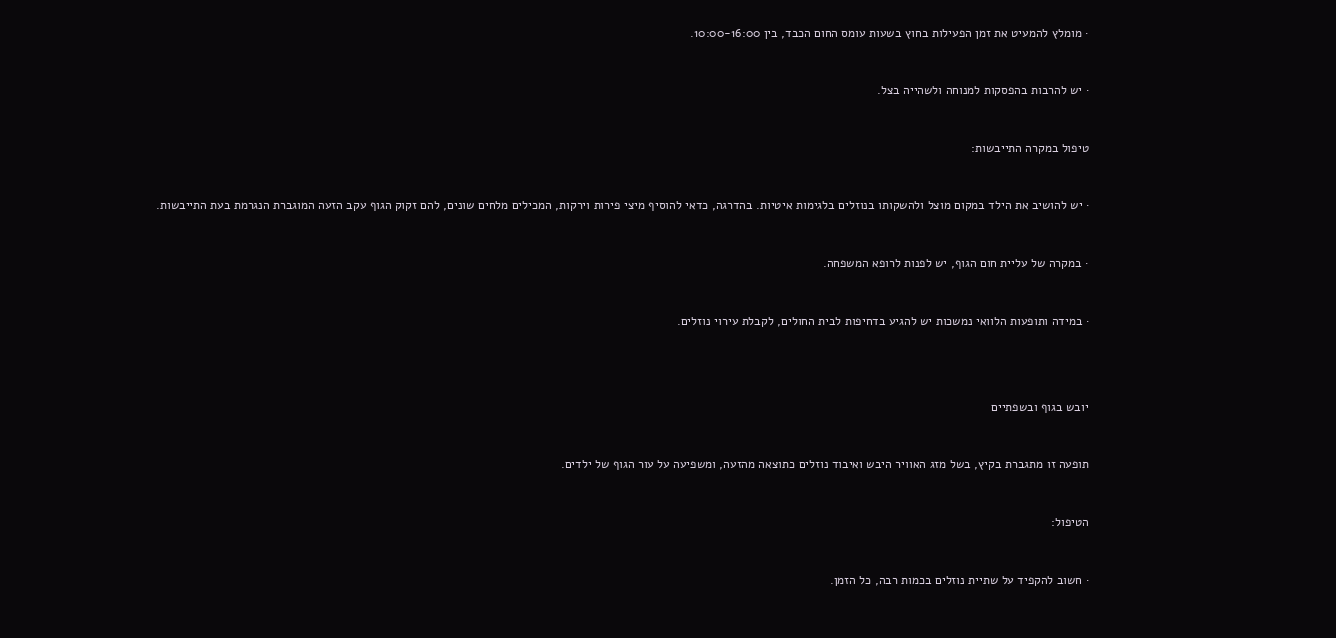· מומלץ להמעיט את זמן הפעילות בחוץ בשעות עומס החום הכבד, בין 10:00-16:00.



· יש להרבות בהפסקות למנוחה ולשהייה בצל.



טיפול במקרה התייבשות:



· יש להושיב את הילד במקום מוצל ולהשקותו בנוזלים בלגימות איטיות. בהדרגה, כדאי להוסיף מיצי פירות וירקות, המכילים מלחים שונים, להם זקוק הגוף עקב הזעה המוגברת הנגרמת בעת התייבשות.



· במקרה של עליית חום הגוף, יש לפנות לרופא המשפחה.



· במידה ותופעות הלוואי נמשכות יש להגיע בדחיפות לבית החולים, לקבלת עירוי נוזלים.





יובש בגוף ובשפתיים



תופעה זו מתגברת בקיץ, בשל מזג האוויר היבש ואיבוד נוזלים כתוצאה מהזעה, ומשפיעה על עור הגוף של ילדים.



הטיפול:



· חשוב להקפיד על שתיית נוזלים בכמות רבה, כל הזמן.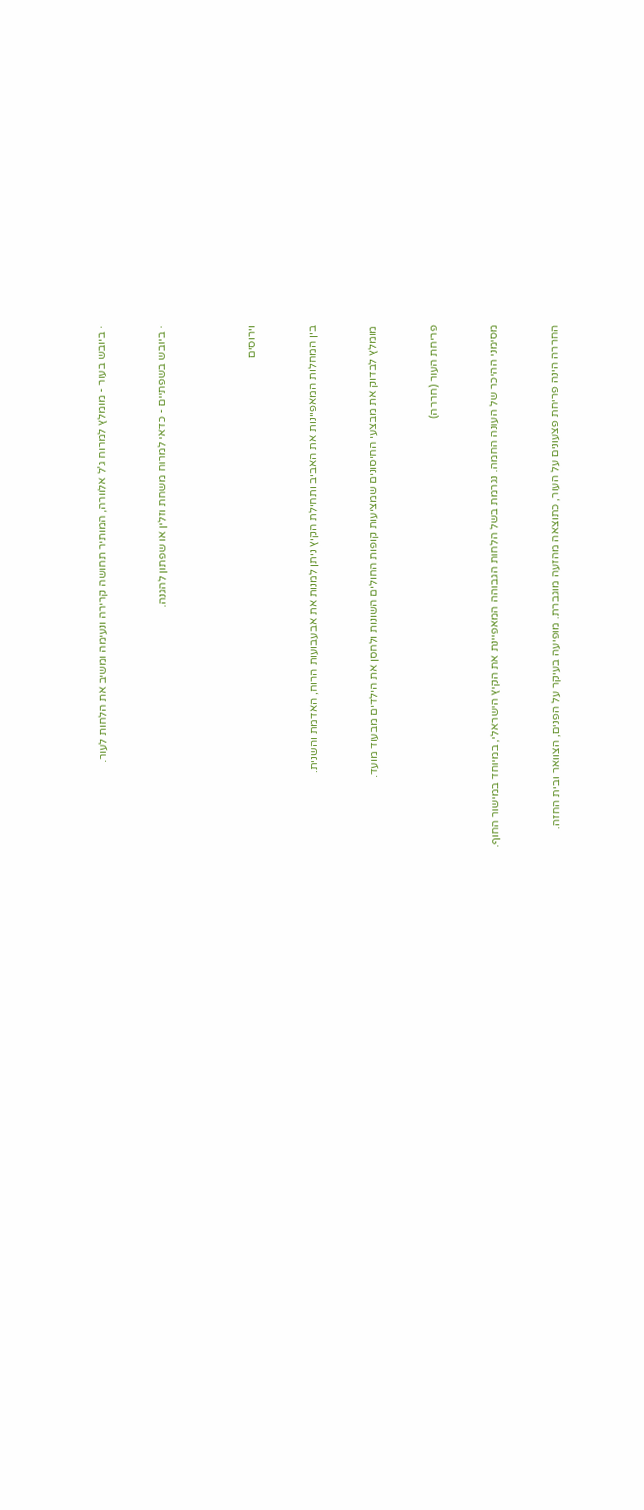· ביובש בעור - מומלץ למרוח ג'ל אלוורה, המותיר תחושה קרירה ונעימה ומשיב את הלחות לעור.



· ביובש בשפתיים - כדאי למרוח משחת וזלין או שפתון להגנה.





וירוסים



בין המחלות המאפיינות את האביב ותחילת הקיץ ניתן למנות את אבעבועות הרוח, האדמת והשנית.



מומלץ לבדוק את מבצעי החיסונים שמציעות קופות החולים השונות ולחסן את הילדים מבעוד מועד.



פריחת העור (חררה)



מסימני ההיכר של העונה החמה. נגרמת בשל הלחות הגבוהה המאפיינת את הקיץ הישראלי, במיוחד במישור החוף.



החררה הינה פריחת פצעונים על העור, כתוצאה מהזעה מוגברת. מופיעה בעיקר על הפנים, הצוואר ובית החזה.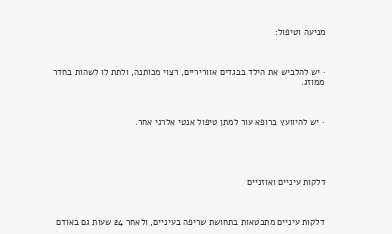מניעה וטיפול:



· יש להלביש את הילד בבגדים אווריריים, רצוי מכותנה, ולתת לו לשהות בחדר ממוזג.



· יש להיוועץ ברופא עור למתן טיפול אנטי אלרגי אחר.





דלקות עיניים ואוזניים



דלקות עיניים מתבטאות בתחושת שריפה בעיניים, ולאחר 24 שעות גם באודם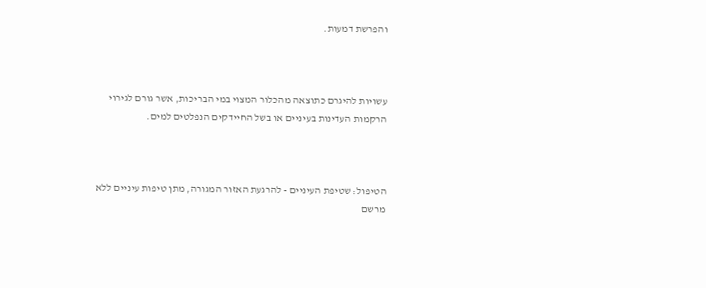והפרשת דמעות.



עשויות להיגרם כתוצאה מהכלור המצוי במי הבריכות, אשר גורם לגירוי הרקמות העדינות בעיניים או בשל החיידקים הנפלטים למים.



הטיפול: שטיפת העיניים - להרגעת האזור המגורה, מתן טיפות עיניים ללא מרשם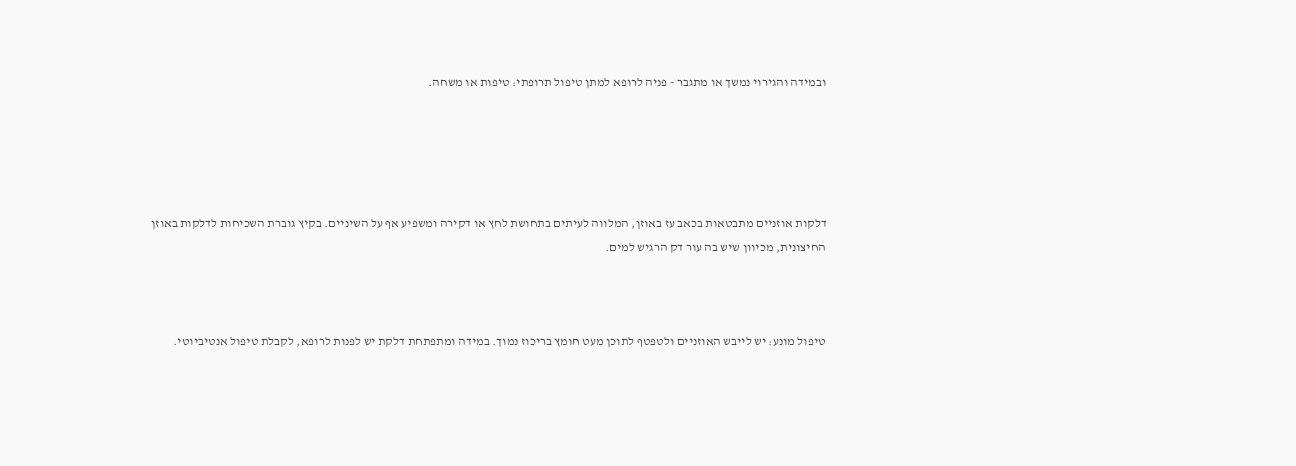ובמידה והגירוי נמשך או מתגבר - פניה לרופא למתן טיפול תרופתי: טיפות או משחה.





דלקות אוזניים מתבטאות בכאב עז באוזן, המלווה לעיתים בתחושת לחץ או דקירה ומשפיע אף על השיניים. בקיץ גוברת השכיחות לדלקות באוזן החיצונית, מכיוון שיש בה עור דק הרגיש למים.



טיפול מונע: יש לייבש האוזניים ולטפטף לתוכן מעט חומץ בריכוז נמוך. במידה ומתפתחת דלקת יש לפנות לרופא, לקבלת טיפול אנטיביוטי.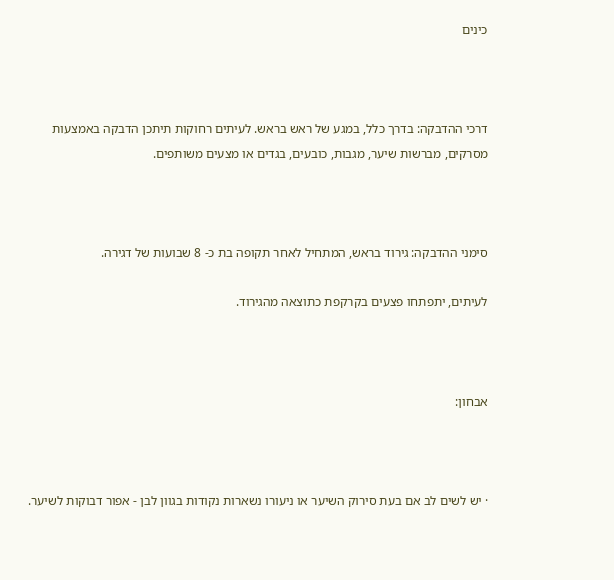כינים



דרכי ההדבקה: בדרך כלל, במגע של ראש בראש. לעיתים רחוקות תיתכן הדבקה באמצעות מסרקים, מברשות שיער, מגבות, כובעים, בגדים או מצעים משותפים.



סימני ההדבקה: גירוד בראש, המתחיל לאחר תקופה בת כ- 8 שבועות של דגירה.

לעיתים, יתפתחו פצעים בקרקפת כתוצאה מהגירוד.



אבחון:



· יש לשים לב אם בעת סירוק השיער או ניעורו נשארות נקודות בגוון לבן - אפור דבוקות לשיער.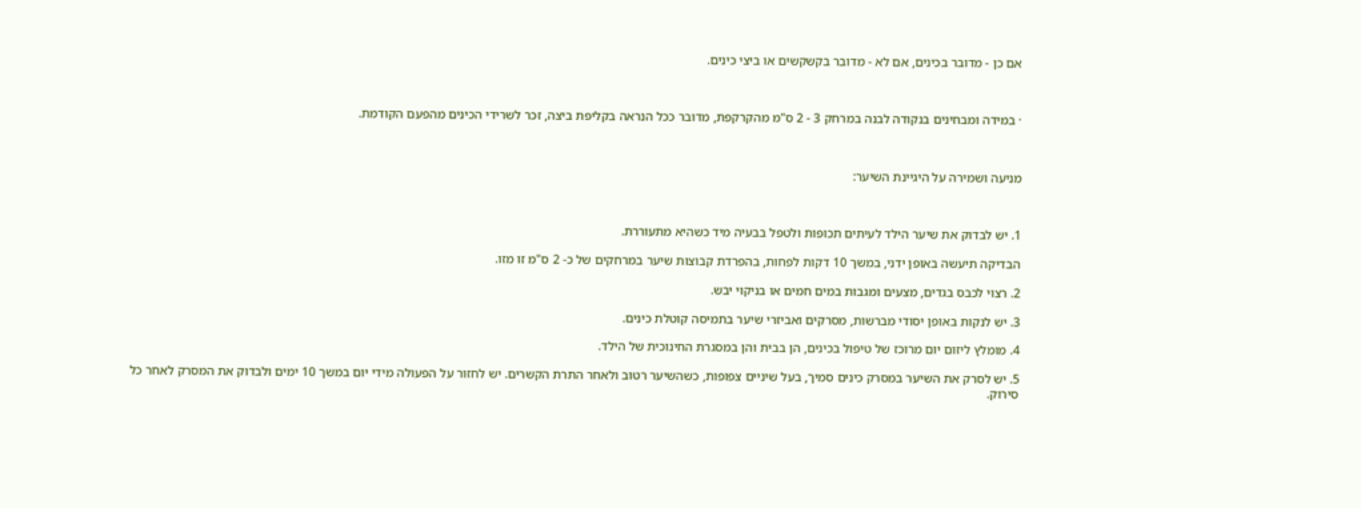אם כן - מדובר בכינים, אם לא - מדובר בקשקשים או ביצי כינים.



· במידה ומבחינים בנקודה לבנה במרחק 3 - 2 ס"מ מהקרקפת, מדובר ככל הנראה בקליפת ביצה, זכר לשרידי הכינים מהפעם הקודמת.



מניעה ושמירה על היגיינת השיער:



1. יש לבדוק את שיער הילד לעיתים תכופות ולטפל בבעיה מיד כשהיא מתעוררת.

הבדיקה תיעשה באופן ידני, במשך 10 דקות לפחות, בהפרדת קבוצות שיער במרחקים של כ- 2 ס"מ זו מזו.

2. רצוי לכבס בגדים, מצעים ומגבות במים חמים או בניקוי יבש.

3. יש לנקות באופן יסודי מברשות, מסרקים ואביזרי שיער בתמיסה קוטלת כינים.

4. מומלץ ליזום יום מרוכז של טיפול בכינים, הן בבית והן במסגרת החינוכית של הילד.

5. יש לסרק את השיער במסרק כינים סמיך, בעל שיניים צפופות, כשהשיער רטוב ולאחר התרת הקשרים. יש לחזור על הפעולה מידי יום במשך 10 ימים ולבדוק את המסרק לאחר כל סירוק.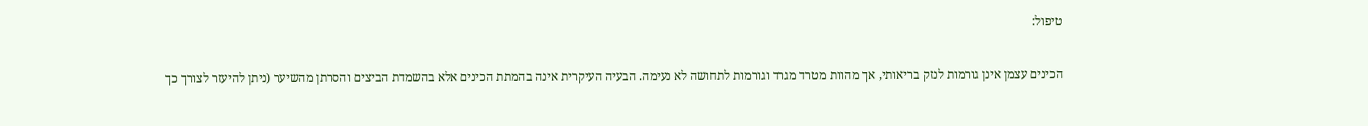טיפול:

הכינים עצמן אינן גורמות לנזק בריאותי, אך מהוות מטרד מגרד וגורמות לתחושה לא נעימה. הבעיה העיקרית אינה בהמתת הכינים אלא בהשמדת הביצים והסרתן מהשיער (ניתן להיעזר לצורך כך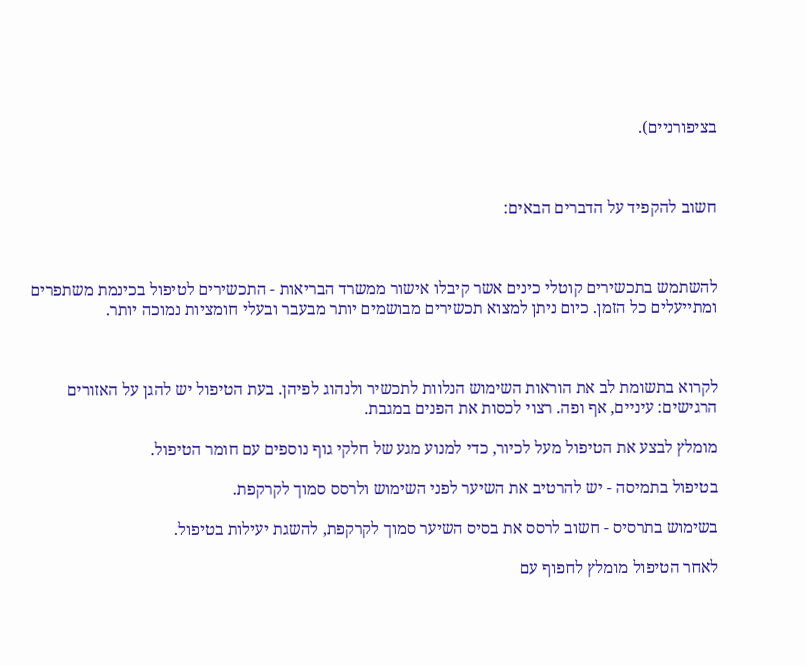בציפורניים).



חשוב להקפיד על הדברים הבאים:



להשתמש בתכשירים קוטלי כינים אשר קיבלו אישור ממשרד הבריאות - התכשירים לטיפול בכינמת משתפרים ומתייעלים כל הזמן. כיום ניתן למצוא תכשירים מבושמים יותר מבעבר ובעלי חומציות נמוכה יותר.



לקרוא בתשומת לב את הוראות השימוש הנלוות לתכשיר ולנהוג לפיהן. בעת הטיפול יש להגן על האזורים הרגישים: עיניים, אף ופה. רצוי לכסות את הפנים במגבת.

מומלץ לבצע את הטיפול מעל לכיור, כדי למנוע מגע של חלקי גוף נוספים עם חומר הטיפול.

בטיפול בתמיסה - יש להרטיב את השיער לפני השימוש ולרסס סמוך לקרקפת.

בשימוש בתרסיס - חשוב לרסס את בסיס השיער סמוך לקרקפת, להשגת יעילות בטיפול.

לאחר הטיפול מומלץ לחפוף עם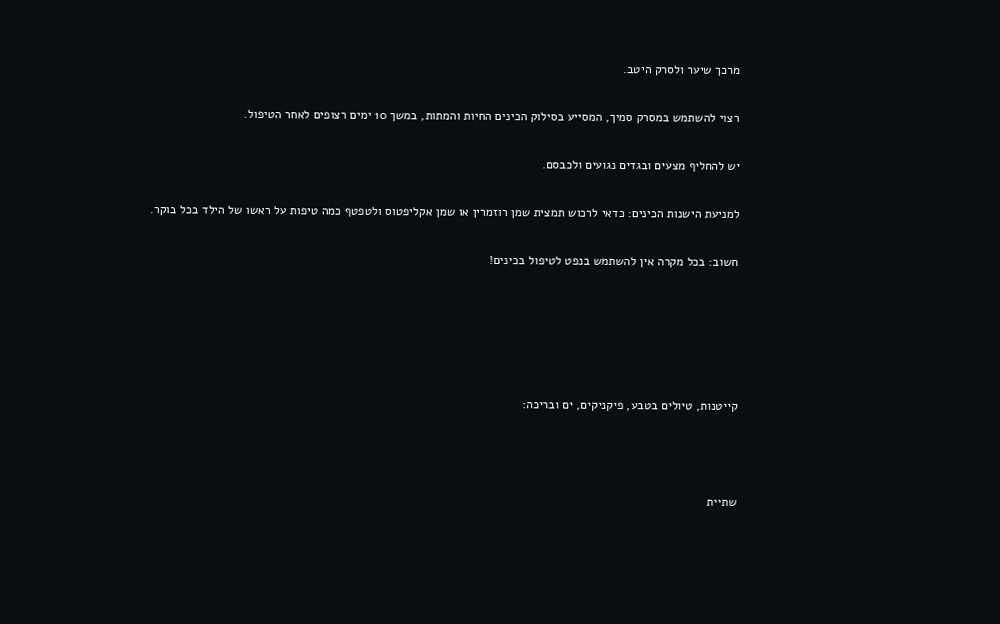מרכך שיער ולסרק היטב.

רצוי להשתמש במסרק סמיך, המסייע בסילוק הכינים החיות והמתות, במשך 10 ימים רצופים לאחר הטיפול.

יש להחליף מצעים ובגדים נגועים ולכבסם.

למניעת הישנות הכינים: כדאי לרכוש תמצית שמן רוזמרין או שמן אקליפטוס ולטפטף כמה טיפות על ראשו של הילד בכל בוקר.

חשוב: בכל מקרה אין להשתמש בנפט לטיפול בכינים!





קייטנות, טיולים בטבע, פיקניקים, ים ובריכה:



שתיית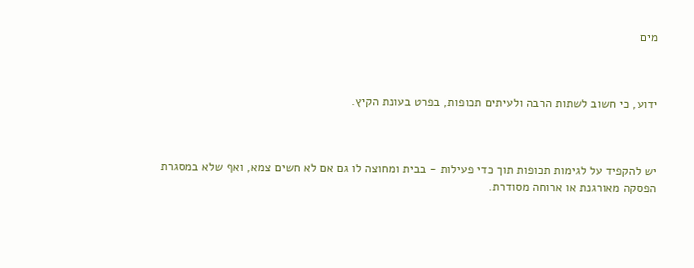מים



ידוע, כי חשוב לשתות הרבה ולעיתים תכופות, בפרט בעונת הקיץ.



יש להקפיד על לגימות תכופות תוך כדי פעילות - בבית ומחוצה לו גם אם לא חשים צמא, ואף שלא במסגרת הפסקה מאורגנת או ארוחה מסודרת.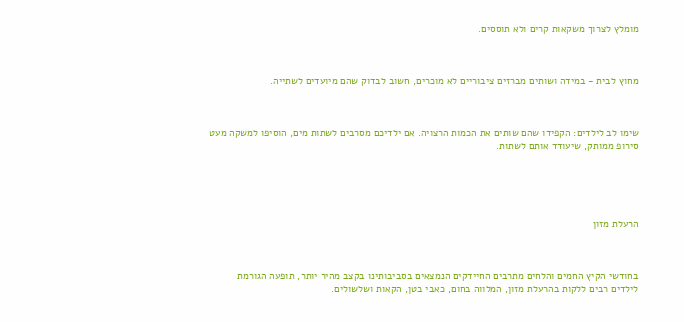מומלץ לצרוך משקאות קרים ולא תוססים.



מחוץ לבית - במידה ושותים מברזים ציבוריים לא מוכרים, חשוב לבדוק שהם מיועדים לשתייה.



שימו לב לילדים: הקפידו שהם שותים את הכמות הרצויה. אם ילדיכם מסרבים לשתות מים, הוסיפו למשקה מעט סירופ ממותק, שיעודד אותם לשתות.





הרעלת מזון



בחודשי הקיץ החמים והלחים מתרבים החיידקים הנמצאים בסביבותינו בקצב מהיר יותר, תופעה הגורמת לילדים רבים ללקות בהרעלת מזון, המלווה בחום, כאבי בטן, הקאות ושלשולים.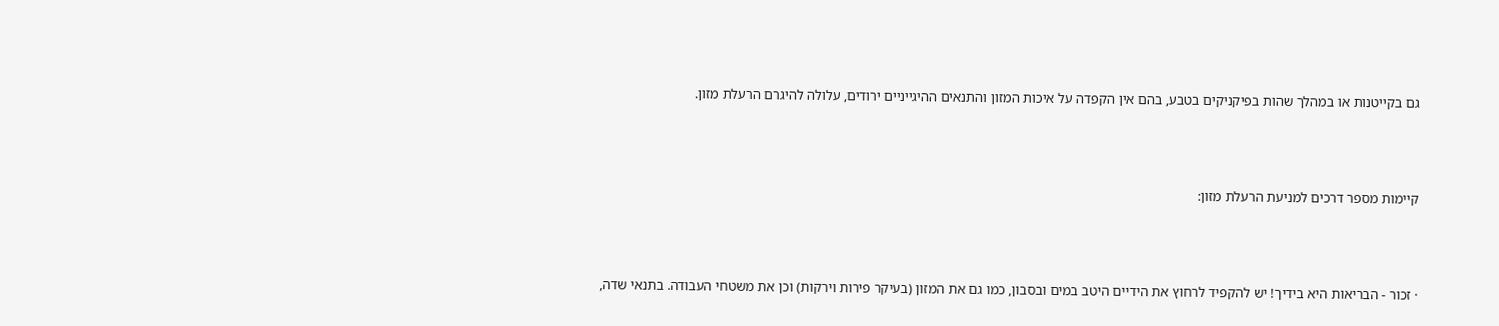גם בקייטנות או במהלך שהות בפיקניקים בטבע, בהם אין הקפדה על איכות המזון והתנאים ההיגייניים ירודים, עלולה להיגרם הרעלת מזון.



קיימות מספר דרכים למניעת הרעלת מזון:



· זכור - הבריאות היא בידיך! יש להקפיד לרחוץ את הידיים היטב במים ובסבון, כמו גם את המזון (בעיקר פירות וירקות) וכן את משטחי העבודה. בתנאי שדה,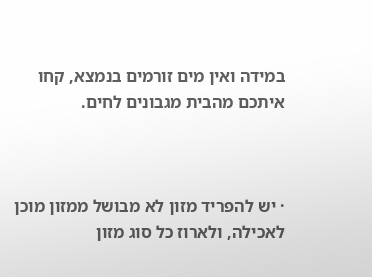במידה ואין מים זורמים בנמצא, קחו איתכם מהבית מגבונים לחים.



· יש להפריד מזון לא מבושל ממזון מוכן לאכילה, ולארוז כל סוג מזון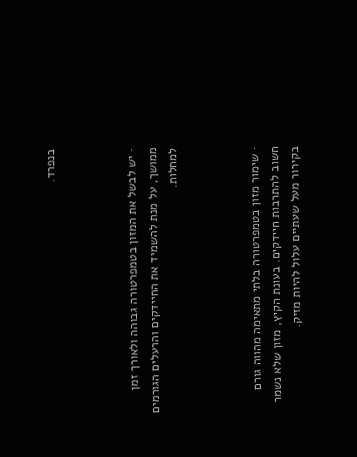בנפרד.



· יש לבשל את המזון בטמפרטורה גבוהה ולאורך זמן ממושך, על מנת להשמיד את החיידקים והרעלים הגורמים למחלות.



· שימור מזון בטמפרטורה בלתי מתאימה מהווה גורם חשוב להתרבות חיידקים. בעונת הקיץ, מזון שלא נשמר בקירור מעל שעתיים עלול להיות מזיק.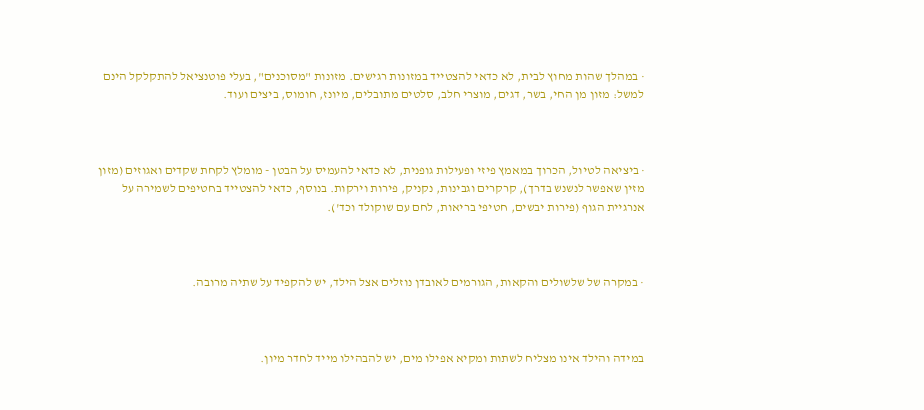· במהלך שהות מחוץ לבית, לא כדאי להצטייד במזונות רגישים. מזונות "מסוכנים", בעלי פוטנציאל להתקלקל הינם למשל: מזון מן החי, בשר, דגים, מוצרי חלב, סלטים מתובלים, מיונז, חומוס, ביצים ועוד.



· ביציאה לטיול, הכרוך במאמץ פיזי ופעילות גופנית, לא כדאי להעמיס על הבטן - מומלץ לקחת שקדים ואגוזים (מזון מזין שאפשר לנשנש בדרך), קרקרים וגבינות, נקניק, פירות וירקות. בנוסף, כדאי להצטייד בחטיפים לשמירה על אנרגיית הגוף (פירות יבשים, חטיפי בריאות, לחם עם שוקולד וכד').



· במקרה של שלשולים והקאות, הגורמים לאובדן נוזלים אצל הילד, יש להקפיד על שתיה מרובה.



במידה והילד אינו מצליח לשתות ומקיא אפילו מים, יש להבהילו מייד לחדר מיון.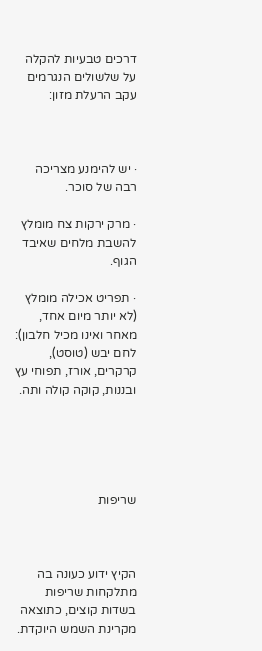דרכים טבעיות להקלה על שלשולים הנגרמים עקב הרעלת מזון:



· יש להימנע מצריכה רבה של סוכר.

· מרק ירקות צח מומלץ להשבת מלחים שאיבד הגוף.

· תפריט אכילה מומלץ (לא יותר מיום אחד, מאחר ואינו מכיל חלבון): לחם יבש (טוסט), קרקרים, אורז, תפוחי עץ ובננות, קוקה קולה ותה.





שריפות



הקיץ ידוע כעונה בה מתלקחות שריפות בשדות קוצים, כתוצאה מקרינת השמש היוקדת.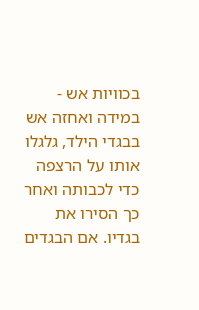בכוויות אש - במידה ואחזה אש בבגדי הילד, גלגלו אותו על הרצפה כדי לכבותה ואחר כך הסירו את בגדיו. אם הבגדים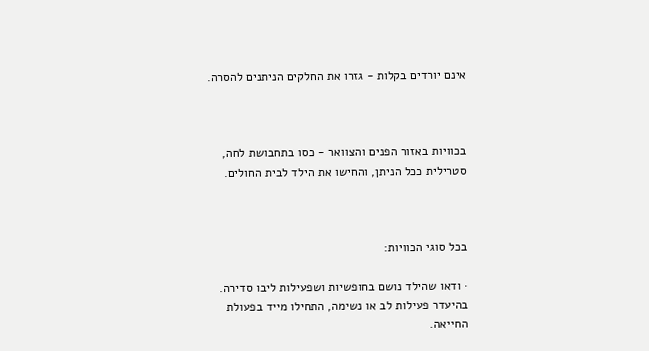אינם יורדים בקלות - גזרו את החלקים הניתנים להסרה.



בכוויות באזור הפנים והצוואר - כסו בתחבושת לחה, סטרילית ככל הניתן, והחישו את הילד לבית החולים.



בכל סוגי הכוויות:

· ודאו שהילד נושם בחופשיות ושפעילות ליבו סדירה. בהיעדר פעילות לב או נשימה, התחילו מייד בפעולת החייאה.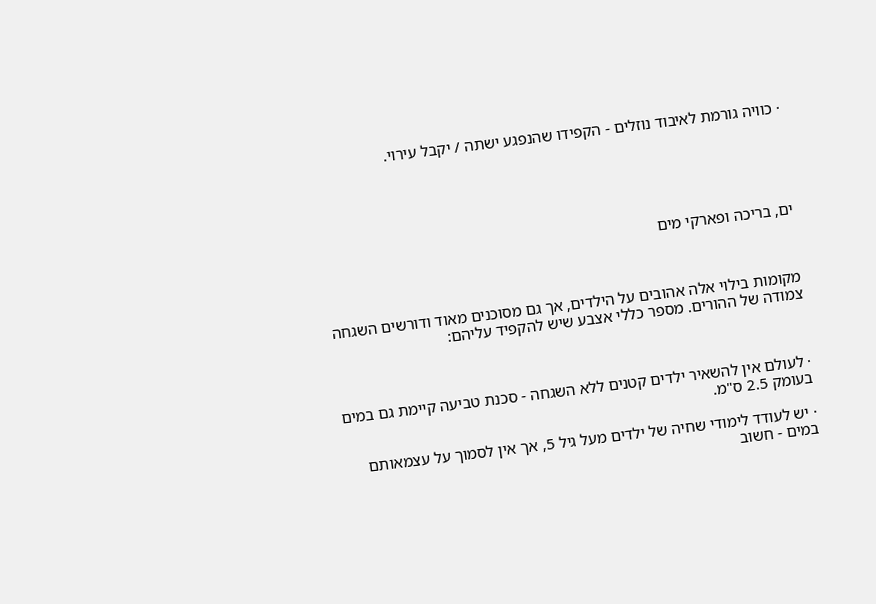· כוויה גורמת לאיבוד נוזלים - הקפידו שהנפגע ישתה / יקבל עירוי.





ים, בריכה ופארקי מים



מקומות בילוי אלה אהובים על הילדים, אך גם מסוכנים מאוד ודורשים השגחה צמודה של ההורים. מספר כללי אצבע שיש להקפיד עליהם:



· לעולם אין להשאיר ילדים קטנים ללא השגחה - סכנת טביעה קיימת גם במים בעומק 2.5 ס"מ.

· יש לעודד לימודי שחיה של ילדים מעל גיל 5, אך אין לסמוך על עצמאותם במים - חשוב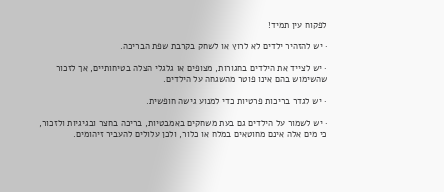לפקוח עין תמיד!

· יש להזהיר ילדים לא לרוץ או לשחק בקרבת שפת הבריכה.

· יש לצייד את הילדים בחגורות, מצופים או גלגלי הצלה בטיחותיים, אך לזכור שהשימוש בהם אינו פוטר מהשגחה על הילדים.

· יש לגדר בריכות פרטיות כדי למנוע גישה חופשית.

· יש לשמור על הילדים גם בעת משחקים באמבטיות, בריכה בחצר ובגיגיות ולזכור, כי מים אלה אינם מחוטאים במלח או כלור, ולכן עלולים להעביר זיהומים.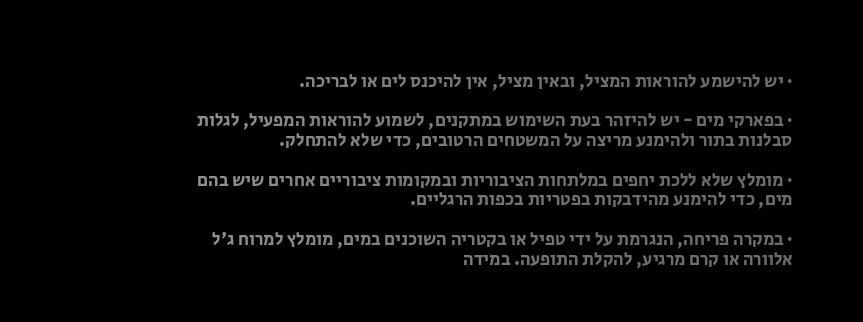· יש להישמע להוראות המציל, ובאין מציל, אין להיכנס לים או לבריכה.

· בפארקי מים - יש להיזהר בעת השימוש במתקנים, לשמוע להוראות המפעיל, לגלות סבלנות בתור ולהימנע מריצה על המשטחים הרטובים, כדי שלא להתחלק.

· מומלץ שלא ללכת יחפים במלתחות הציבוריות ובמקומות ציבוריים אחרים שיש בהם מים, כדי להימנע מהידבקות בפטריות בכפות הרגליים.

· במקרה פריחה, הנגרמת על ידי טפיל או בקטריה השוכנים במים, מומלץ למרוח ג'ל אלוורה או קרם מרגיע, להקלת התופעה. במידה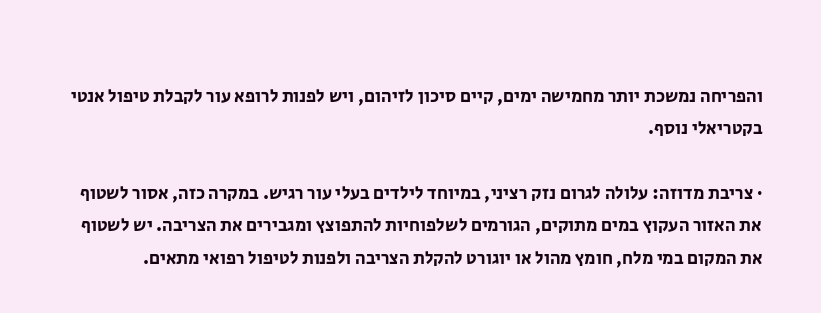והפריחה נמשכת יותר מחמישה ימים, קיים סיכון לזיהום, ויש לפנות לרופא עור לקבלת טיפול אנטי בקטריאלי נוסף.

· צריבת מדוזה: עלולה לגרום נזק רציני, במיוחד לילדים בעלי עור רגיש. במקרה כזה, אסור לשטוף את האזור העקוץ במים מתוקים, הגורמים לשלפוחיות להתפוצץ ומגבירים את הצריבה. יש לשטוף את המקום במי מלח, חומץ מהול או יוגורט להקלת הצריבה ולפנות לטיפול רפואי מתאים.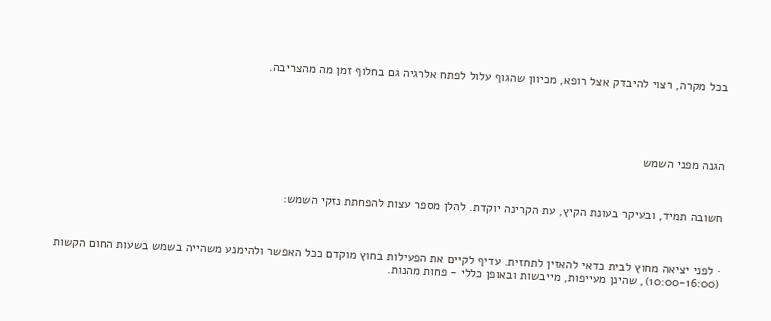בכל מקרה, רצוי להיבדק אצל רופא, מכיוון שהגוף עלול לפתח אלרגיה גם בחלוף זמן מה מהצריבה.





הגנה מפני השמש



חשובה תמיד, ובעיקר בעונת הקיץ, עת הקרינה יוקדת. להלן מספר עצות להפחתת נזקי השמש:



· לפני יציאה מחוץ לבית כדאי להאזין לתחזית. עדיף לקיים את הפעילות בחוץ מוקדם ככל האפשר ולהימנע משהייה בשמש בשעות החום הקשות (10:00-16:00), שהינן מעייפות, מייבשות ובאופן כללי - פחות מהנות.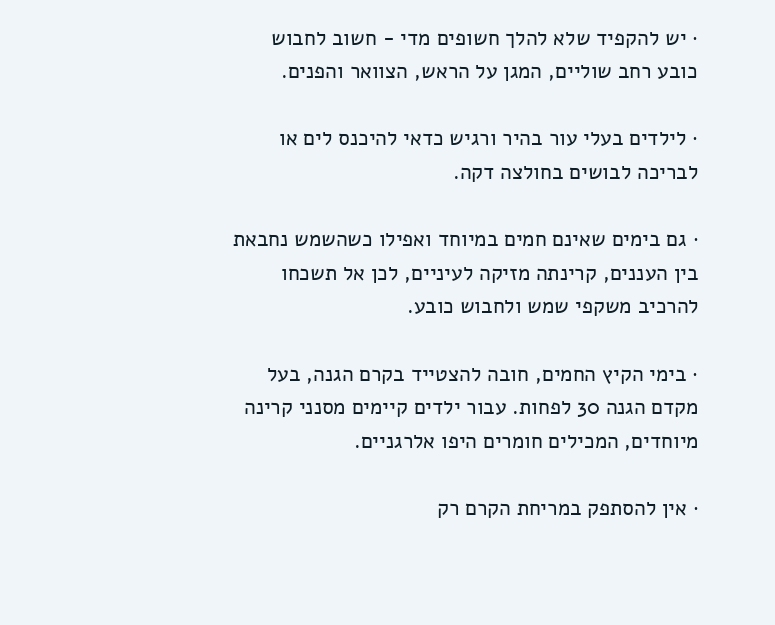· יש להקפיד שלא להלך חשופים מדי - חשוב לחבוש כובע רחב שוליים, המגן על הראש, הצוואר והפנים.

· לילדים בעלי עור בהיר ורגיש כדאי להיכנס לים או לבריכה לבושים בחולצה דקה.

· גם בימים שאינם חמים במיוחד ואפילו כשהשמש נחבאת בין העננים, קרינתה מזיקה לעיניים, לכן אל תשכחו להרכיב משקפי שמש ולחבוש כובע.

· בימי הקיץ החמים, חובה להצטייד בקרם הגנה, בעל מקדם הגנה 30 לפחות. עבור ילדים קיימים מסנני קרינה מיוחדים, המכילים חומרים היפו אלרגניים.

· אין להסתפק במריחת הקרם רק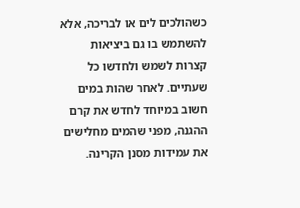כשהולכים לים או לבריכה, אלא להשתמש בו גם ביציאות קצרות לשמש ולחדשו כל שעתיים. לאחר שהות במים חשוב במיוחד לחדש את קרם ההגנה, מפני שהמים מחלישים את עמידות מסנן הקרינה.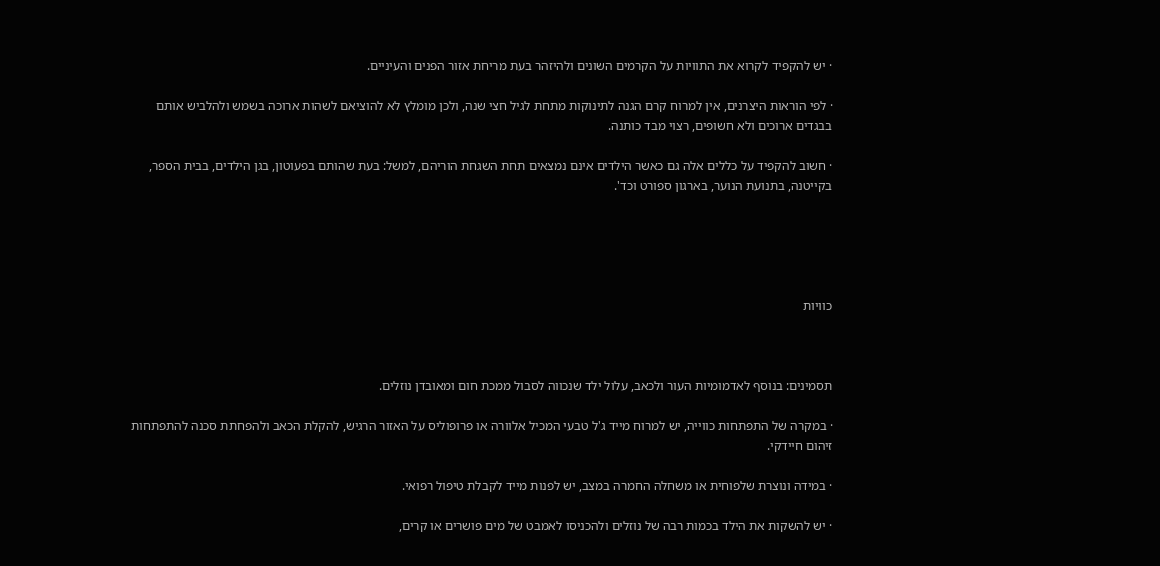· יש להקפיד לקרוא את התוויות על הקרמים השונים ולהיזהר בעת מריחת אזור הפנים והעיניים.

· לפי הוראות היצרנים, אין למרוח קרם הגנה לתינוקות מתחת לגיל חצי שנה, ולכן מומלץ לא להוציאם לשהות ארוכה בשמש ולהלביש אותם בבגדים ארוכים ולא חשופים, רצוי מבד כותנה.

· חשוב להקפיד על כללים אלה גם כאשר הילדים אינם נמצאים תחת השגחת הוריהם, למשל: בעת שהותם בפעוטון, בגן הילדים, בבית הספר, בקייטנה, בתנועת הנוער, בארגון ספורט וכד'.





כוויות



תסמינים: בנוסף לאדמומיות העור ולכאב, עלול ילד שנכווה לסבול ממכת חום ומאובדן נוזלים.

· במקרה של התפתחות כווייה, יש למרוח מייד ג'ל טבעי המכיל אלוורה או פרופוליס על האזור הרגיש, להקלת הכאב ולהפחתת סכנה להתפתחות זיהום חיידקי.

· במידה ונוצרת שלפוחית או משחלה החמרה במצב, יש לפנות מייד לקבלת טיפול רפואי.

· יש להשקות את הילד בכמות רבה של נוזלים ולהכניסו לאמבט של מים פושרים או קרים,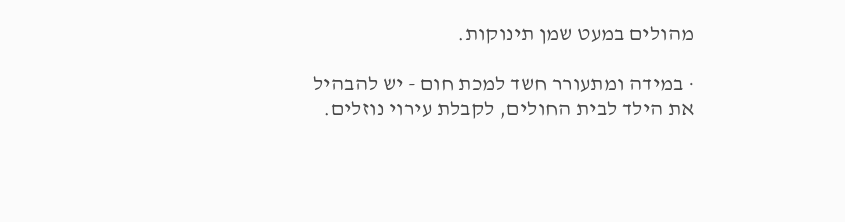מהולים במעט שמן תינוקות.

· במידה ומתעורר חשד למכת חום - יש להבהיל את הילד לבית החולים, לקבלת עירוי נוזלים.